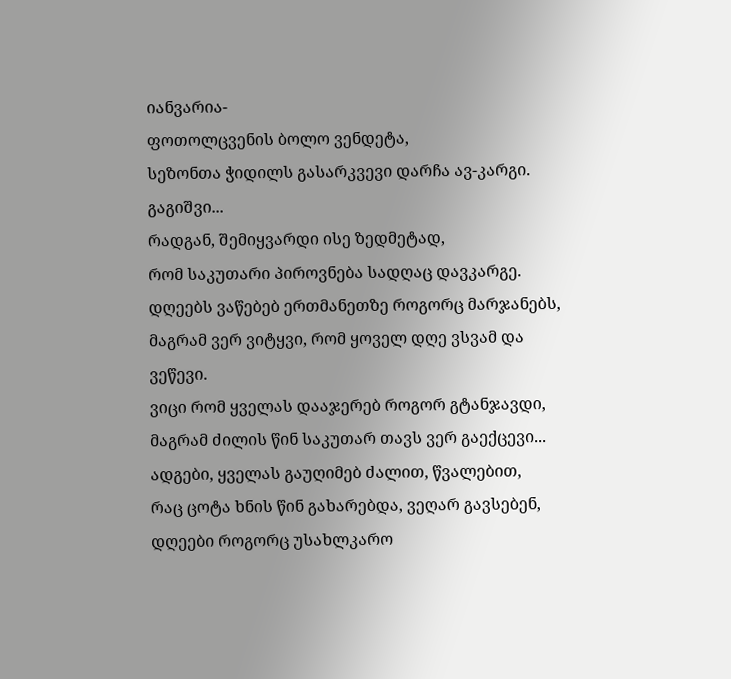იანვარია-
ფოთოლცვენის ბოლო ვენდეტა,
სეზონთა ჭიდილს გასარკვევი დარჩა ავ-კარგი.
გაგიშვი...
რადგან, შემიყვარდი ისე ზედმეტად,
რომ საკუთარი პიროვნება სადღაც დავკარგე.
დღეებს ვაწებებ ერთმანეთზე როგორც მარჯანებს,
მაგრამ ვერ ვიტყვი, რომ ყოველ დღე ვსვამ და ვეწევი.
ვიცი რომ ყველას დააჯერებ როგორ გტანჯავდი,
მაგრამ ძილის წინ საკუთარ თავს ვერ გაექცევი...
ადგები, ყველას გაუღიმებ ძალით, წვალებით,
რაც ცოტა ხნის წინ გახარებდა, ვეღარ გავსებენ,
დღეები როგორც უსახლკარო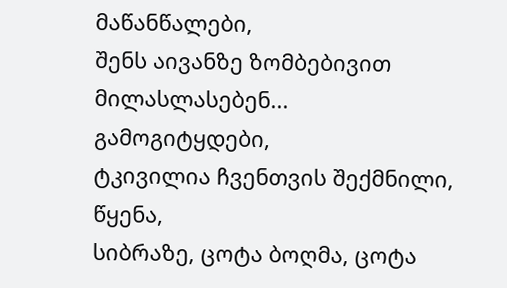მაწანწალები,
შენს აივანზე ზომბებივით მილასლასებენ...
გამოგიტყდები,
ტკივილია ჩვენთვის შექმნილი,
წყენა,
სიბრაზე, ცოტა ბოღმა, ცოტა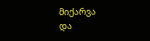მიქარვა
და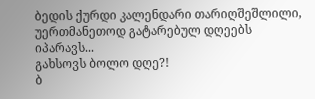ბედის ქურდი კალენდარი თარიღშეშლილი,
უერთმანეთოდ გატარებულ დღეებს იპარავს...
გახსოვს ბოლო დღე?!
ბ